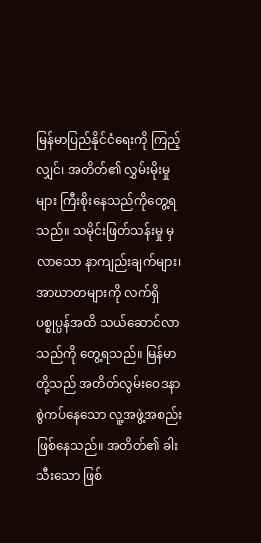မြန်မာပြည်နိုင်ငံရေးကို ကြည့်လျှင်၊ အတိတ်၏ လွှမ်းမိုးမှုများ ကြီးစိုးနေသည်ကိုတွေ့ရသည်။ သမိုင်းဖြတ်သန်းမှု မှလာသော နာကျည်းချက်များ၊ အာဃာတများကို လက်ရှိပစ္စုပ္ပန်အထိ သယ်ဆောင်လာသည်ကို တွေ့ရသည်။ မြန်မာတို့သည် အတိတ်လွမ်းဝေဒနာ စွဲကပ်နေသော လူ့အဖွဲ့အစည်းဖြစ်နေသည်။ အတိတ်၏ ခါးသီးသော ဖြစ်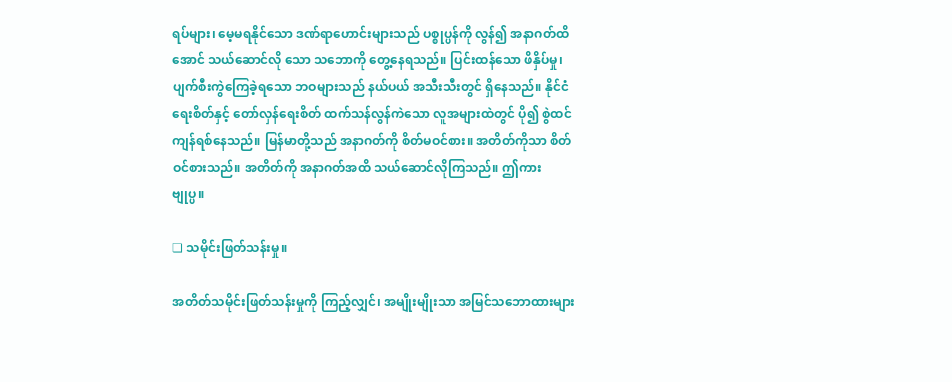ရပ်များ၊ မေ့မရနိုင်သော ဒဏ်ရာဟောင်းများသည် ပစ္စုပ္ပန်ကို လွန်၍ အနာဂတ်ထိအောင် သယ်ဆောင်လို သော သဘောကို တွေ့နေရသည်။ ပြင်းထန်သော ဖိနှိပ်မှု၊ ပျက်စီးကွဲကြေခဲ့ရသော ဘဝများသည် နယ်ပယ် အသီးသီးတွင် ရှိနေသည်။ နိုင်ငံရေးစိတ်နှင့် တော်လှန်ရေးစိတ် ထက်သန်လွန်ကဲသော လူအများထဲတွင် ပို၍ စွဲထင် ကျန်ရစ်နေသည်။ မြန်မာတို့သည် အနာဂတ်ကို စိတ်မဝင်စား။ အတိတ်ကိုသာ စိတ်ဝင်စားသည်။ အတိတ်ကို အနာဂတ်အထိ သယ်ဆောင်လိုကြသည်။ ဤကား ဗျုပ္ပ။

❏ သမိုင်းဖြတ်သန်းမှု။

အတိတ်သမိုင်းဖြတ်သန်းမှုကို ကြည့်လျှင်၊ အမျိုးမျိုးသာ အမြင်သဘောထားများ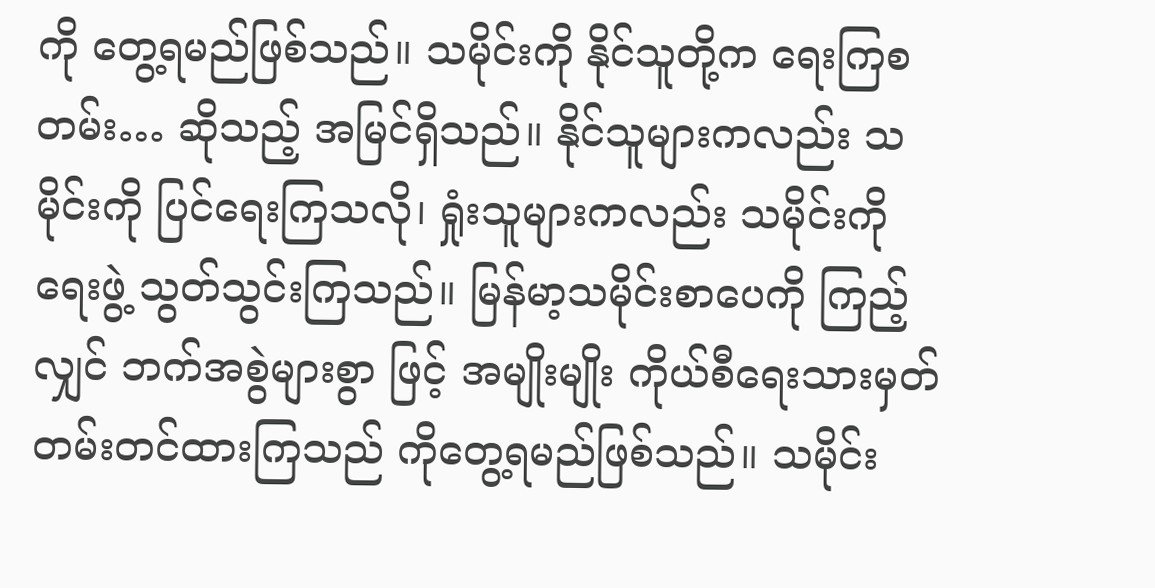ကို တွေ့ရမည်ဖြစ်သည်။ သမိုင်းကို နိုင်သူတို့က ရေးကြစတမ်း… ဆိုသည့် အမြင်ရှိသည်။ နိုင်သူများကလည်း သမိုင်းကို ပြင်ရေးကြသလို၊ ရှုံးသူများကလည်း သမိုင်းကို ရေးဖွဲ့ သွတ်သွင်းကြသည်။ မြန်မာ့သမိုင်းစာပေကို ကြည့်လျှင် ဘက်အစွဲများစွာ ဖြင့် အမျိုးမျိုး ကိုယ်စီရေးသားမှတ်တမ်းတင်ထားကြသည် ကိုတွေ့ရမည်ဖြစ်သည်။ သမိုင်း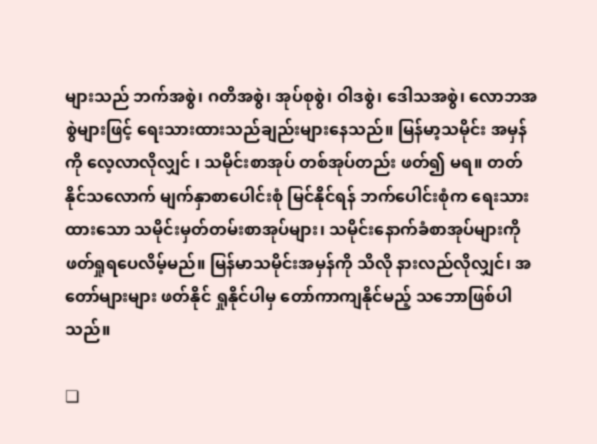များသည် ဘက်အစွဲ၊ ဂတိအစွဲ၊ အုပ်စုစွဲ၊ ဝါဒစွဲ၊ ဒေါသအစွဲ၊ လောဘအစွဲများဖြင့် ရေးသားထားသည်ချည်းများနေသည်။ မြန်မာ့သမိုင်း အမှန်ကို လေ့လာလိုလျှင် ၊ သမိုင်းစာအုပ် တစ်အုပ်တည်း ဖတ်၍ မရ။ တတ်နိုင်သလောက် မျက်နှာစာပေါင်းစုံ မြင်နိုင်ရန် ဘက်ပေါင်းစုံက ရေးသားထားသော သမိုင်းမှတ်တမ်းစာအုပ်များ၊ သမိုင်းနောက်ခံစာအုပ်များကို ဖတ်ရှုရပေလိမ့်မည်။ မြန်မာသမိုင်းအမှန်ကို သိလို နားလည်လိုလျှင်၊ အတော်များများ ဖတ်နိုင် ရှုနိုင်ပါမှ တော်ကာကျနိုင်မည့် သဘောဖြစ်ပါသည်။

❏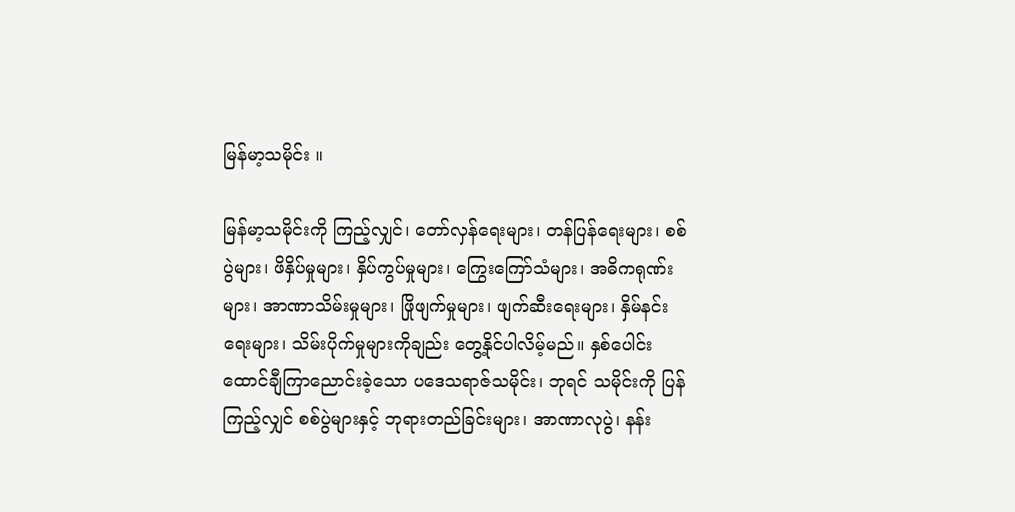မြန်မာ့သမိုင်း ။

မြန်မာ့သမိုင်းကို ကြည့်လျှင်၊ တော်လှန်ရေးများ၊ တန်ပြန်ရေးများ၊ စစ်ပွဲများ၊ ဖိနှိပ်မှုများ၊ နှိပ်ကွပ်မှုများ၊ ကြွေးကြော်သံများ၊ အဓိကရုဏ်းများ၊ အာဏာသိမ်းမှုများ၊ ဖြိုဖျက်မှုများ၊ ဖျက်ဆီးရေးများ၊ နှိမ်နင်းရေးများ၊ သိမ်းပိုက်မှုများကိုချည်း တွေ့နိုင်ပါလိမ့်မည်။ နှစ်ပေါင်း ထောင်ချီကြာညောင်းခဲ့သော ပဒေသရာဇ်သမိုင်း၊ ဘုရင် သမိုင်းကို ပြန်ကြည့်လျှင် စစ်ပွဲများနှင့် ဘုရားတည်ခြင်းများ၊ အာဏာလုပွဲ၊ နန်း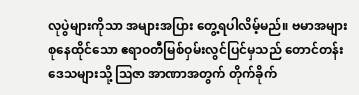လုပွဲများကိုသာ အများအပြား တွေ့ရပါလိမ့်မည်။ ဗမာအများစုနေထိုင်သော ဧရာဝတီမြစ်ဝှမ်းလွင်ပြင်မှသည် တောင်တန်းဒေသများသို့ ဩဇာ အာဏာအတွက် တိုက်ခိုက်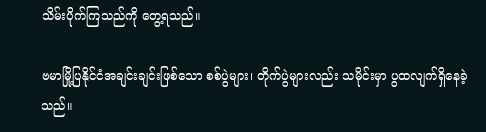သိမ်းပိုက်ကြသည်ကို တွေ့ရသည်။

ဗမာမြို့ပြနိုင်ငံအချင်းချင်းဖြစ်သော စစ်ပွဲများ၊ တိုက်ပွဲများလည်း သမိုင်းမှာ ပွထလျက်ရှိနေခဲ့သည်။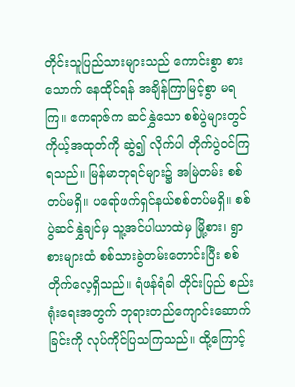တိုင်းသူပြည်သားများသည် ကောင်းစွာ စားသောက် နေထိုင်ရန် အချိန်ကြာမြင့်စွာ မရကြ။ ဧကရာဇ်က ဆင်နွှဲသော စစ်ပွဲများတွင် ကိုယ့်အထုတ်ကို ဆွဲ၍ လိုက်ပါ တိုက်ပွဲဝင်ကြရသည်။ မြန်မာဘုရင်များ၌ အမြဲတမ်း စစ်တပ်မရှိ။ ပရော်ဖက်ရှင်နယ်စစ်တပ်မရှိ။ စစ်ပွဲဆင်နွှဲချင်မှ သူ့အင်ပါယာထဲမှ မြို့စား၊ ရွာစားများထံ စစ်သားခွဲတမ်းတောင်းပြီး စစ်တိုက်လေ့ရှိသည်။ ရံဖန်ရံခါ တိုင်းပြည် စည်းရုံးရေးအတွက် ဘုရားတည်ကျောင်းဆောက်ခြင်းကို လုပ်ကိုင်ပြသကြသည်။ ထို့ကြောင့်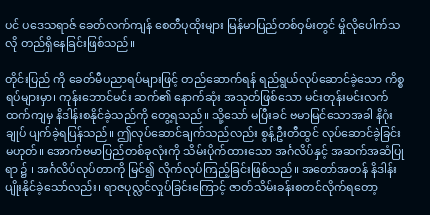ပင် ပဒေသရာဇ် ခေတ်လက်ကျန် စေတီပုထိုးများ မြန်မာပြည်တစ်ဝှမ်းတွင် မှိုလိုပေါက်သလို တည်ရှိနေခြင်းဖြစ်သည်။

တိုင်းပြည် ကို ခေတ်မီပညာရပ်များဖြင့် တည်ဆောက်ရန် ရည်ရွယ်လုပ်ဆောင်ခဲ့သော ကိစ္စရပ်များမှာ၊ ကုန်းဘောင်မင်း ဆက်၏ နောက်ဆုံး အသုတ်ဖြစ်သော မင်းတုန်းမင်းလက်ထက်ကျမှ နိဒါန်းစနိုင်ခဲ့သည်ကို တွေ့ရသည်။ သို့သော် မပြီးခင် ဗမာမြင်သောအခါ နိဂုံးချုပ် ပျက်ခဲ့ရပြန်သည်။ ဤလုပ်ဆောင်ချက်သည်လည်း စွန့်ဦးတီထွင် လုပ်ဆောင်ခဲ့ခြင်း မဟုတ်။ အောက်ဗမာပြည်တစ်ခုလုံးကို သိမ်းပိုက်ထားသော အင်္ဂလိပ်နှင့် အဆက်အဆံပြုရာ ၌ ၊ အင်္ဂလိပ်လုပ်တာကို မြင်၍ လိုက်လုပ်ကြည့်ခြင်းဖြစ်သည်။ အတော်အတန် နိဒါန်းပျိုးနိုင်ခဲ့သော်လည်း၊ ရာဇပုလ္လင်လှုပ်ခြင်းကြောင့် ဇာတ်သိမ်းခန်းစတင်လိုက်ရတော့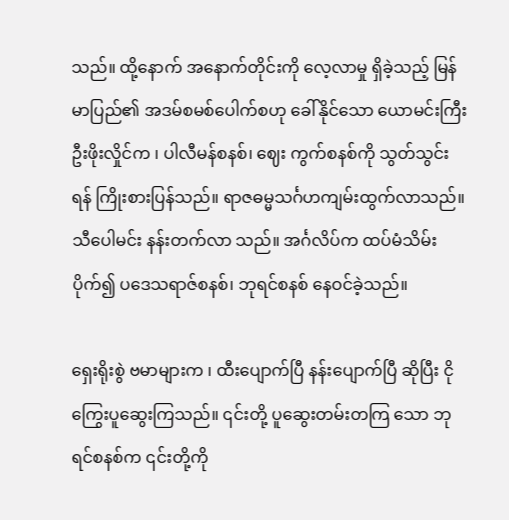သည်။ ထို့နောက် အနောက်တိုင်းကို လေ့လာမှု ရှိခဲ့သည့် မြန်မာပြည်၏ အဒမ်စမစ်ပေါက်စဟု ခေါ်နိုင်သော ယောမင်းကြီးဦးဖိုးလှိုင်က ၊ ပါလီမန်စနစ်၊ ဈေး ကွက်စနစ်ကို သွတ်သွင်းရန် ကြိုးစားပြန်သည်။ ရာဇဓမ္မသင်္ဂဟကျမ်းထွက်လာသည်။ သီပေါမင်း နန်းတက်လာ သည်။ အင်္ဂလိပ်က ထပ်မံသိမ်းပိုက်၍ ပဒေသရာဇ်စနစ်၊ ဘုရင်စနစ် နေဝင်ခဲ့သည်။

ရှေးရိုးစွဲ ဗမာများက ၊ ထီးပျောက်ပြီ နန်းပျောက်ပြီ ဆိုပြီး ငိုကြွေးပူဆွေးကြသည်။ ၎င်းတို့ ပူဆွေးတမ်းတကြ သော ဘုရင်စနစ်က ၎င်းတို့ကို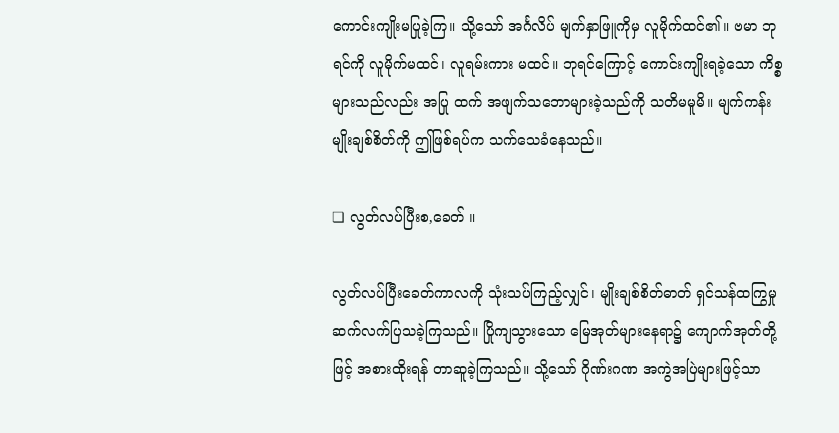ကောင်းကျိုးမပြုခဲ့ကြ။ သို့သော် အင်္ဂလိပ် မျက်နှာဖြူကိုမှ လူမိုက်ထင်၏။ ဗမာ ဘုရင်ကို လူမိုက်မထင်၊ လူရမ်းကား မထင်။ ဘုရင်ကြောင့် ကောင်းကျိုးရခဲ့သော ကိစ္စများသည်လည်း အပြု ထက် အဖျက်သဘောများခဲ့သည်ကို သတိမမူမိ။ မျက်ကန်း မျိုးချစ်စိတ်ကို ဤဖြစ်ရပ်က သက်သေခံနေသည်။

❏ လွတ်လပ်ပြီးစ,ခေတ် ။

လွတ်လပ်ပြီးခေတ်ကာလကို သုံးသပ်ကြည့်လျှင်၊ မျိုးချစ်စိတ်ဓာတ် ရှင်သန်ထကြွမှု ဆက်လက်ပြသခဲ့ကြသည်။ ပြိုကျသွားသော မြေအုတ်များနေရာ၌ ကျောက်အုတ်တို့ဖြင့် အစားထိုးရန် တာဆူခဲ့ကြသည်။ သို့သော် ဂိုဏ်းဂဏ အကွဲအပြဲများဖြင့်သာ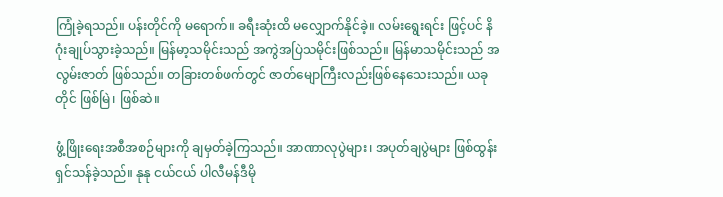ကြုံခဲ့ရသည်။ ပန်းတိုင်ကို မရောက်။ ခရီးဆုံးထိ မလျှောက်နိုင်ခဲ့။ လမ်းရွေးရင်း ဖြင့်ပင် နိဂုံးချုပ်သွားခဲ့သည်။ မြန်မာ့သမိုင်းသည် အကွဲအပြဲသမိုင်းဖြစ်သည်။ မြန်မာသမိုင်းသည် အလွမ်းဇာတ် ဖြစ်သည်။ တခြားတစ်ဖက်တွင် ဇာတ်မျောကြီးလည်းဖြစ်နေသေးသည်။ ယခုတိုင် ဖြစ်မြဲ၊ ဖြစ်ဆဲ။

ဖွံ့ဖြိုးရေးအစီအစဉ်များကို ချမှတ်ခဲ့ကြသည်။ အာဏာလုပွဲများ၊ အပုတ်ချပွဲများ ဖြစ်ထွန်းရှင်သန်ခဲ့သည်။ နုနု ငယ်ငယ် ပါလီမန်ဒီမို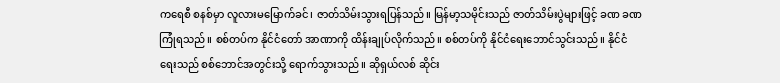ကရေစီ စနစ်မှာ လူလားမမြောက်ခင်၊ ဇာတ်သိမ်းသွားရပြန်သည်။ မြန်မာ့သမိုင်းသည် ဇာတ်သိမ်းပွဲများဖြင့် ခဏ ခဏ ကြုံရသည်။ စစ်တပ်က နိုင်ငံတော် အာဏာကို ထိန်းချုပ်လိုက်သည်။ စစ်တပ်ကို နိုင်ငံရေးဘောင်သွင်းသည်။ နိုင်ငံရေးသည် စစ်ဘောင်အတွင်းသို့ ရောက်သွားသည်။ ဆိုရှယ်လစ် ဆိုင်း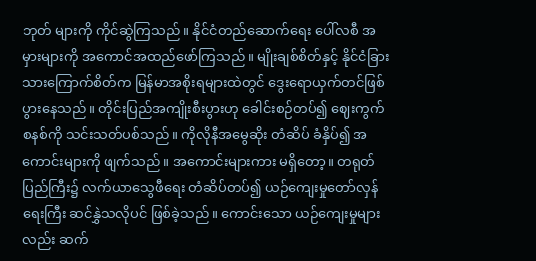ဘုတ် များကို ကိုင်ဆွဲကြသည်။ နိုင်ငံတည်ဆောက်ရေး ပေါ်လစီ အမှားများကို အကောင်အထည်ဖော်ကြသည်။ မျိုးချစ်စိတ်နှင့် နိုင်ငံခြားသားကြောက်စိတ်က မြန်မာအစိုးရများထဲတွင် ဒွေးရောယှက်တင်ဖြစ်ပွားနေသည်။ တိုင်းပြည်အကျိုးစီးပွားဟု ခေါင်းစဉ်တပ်၍ ဈေးကွက်စနစ်ကို သင်းသတ်ပစ်သည်။ ကိုလိုနီအမွေဆိုး တံဆိပ် ခံနှိပ်၍ အကောင်းများကို ဖျက်သည်။ အကောင်းများကား မရှိတော့။ တရုတ်ပြည်ကြီး၌ လက်ယာသွေဖီရေး တံဆိပ်တပ်၍ ယဉ်ကျေးမှုတော်လှန်ရေးကြီး ဆင်နွှဲသလိုပင် ဖြစ်ခဲ့သည်။ ကောင်းသော ယဉ်ကျေးမှုများလည်း ဆက်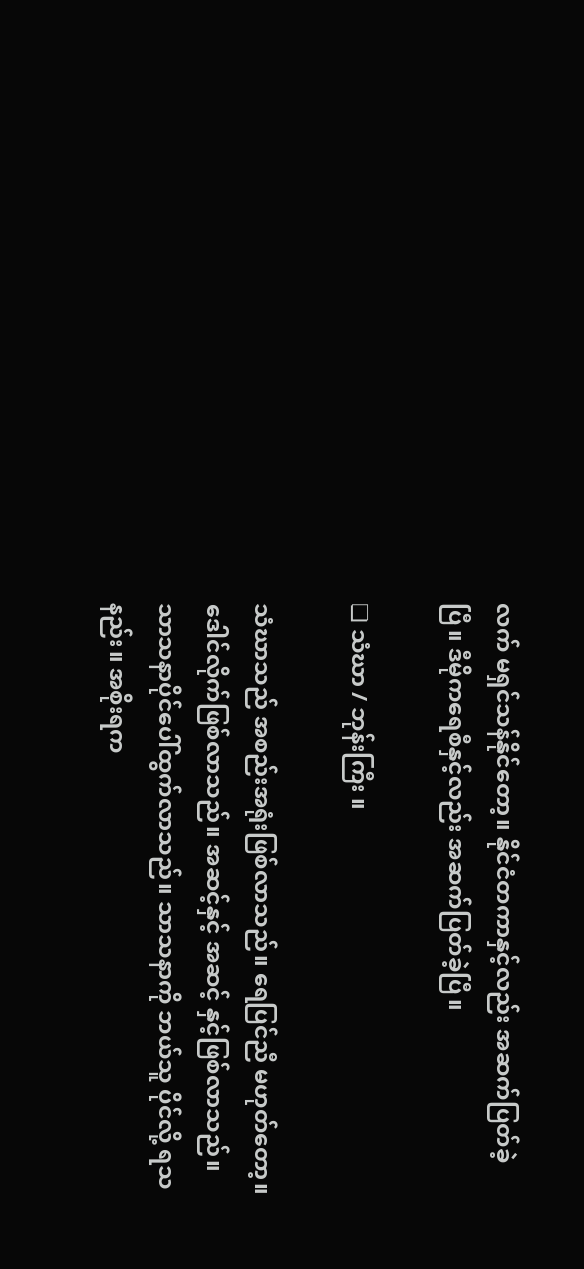လက် မရှင်သန်နိုင်တော့။ နိုင်ငံတကာနှင့်လည်း အဆက်ပြတ်ခဲ့ပြီ။ ဒီမိုကရေစီနှင့်လည်း အဆက်ပြတ်ခဲ့ပြီ။

❏ သံဃာ / ဘုန်းကြီး ။

သံဃာသည် အစည်းအရုံးဖြစ်လာသည်။ ရေပြင်ညီ မဟုတ်တော့။ ဒေါင်လိုက်ဖြစ်လာသည်။ အဆင့်နှင့် အဆင့် နှင့်ဖြစ်လာသည်။ သာသနာပိုင်ပေါ်ထွက်လာသည်။ သာသနာကို ဘယ်သူ ပိုင်လို့ ရသနည်း။ အစိုးရက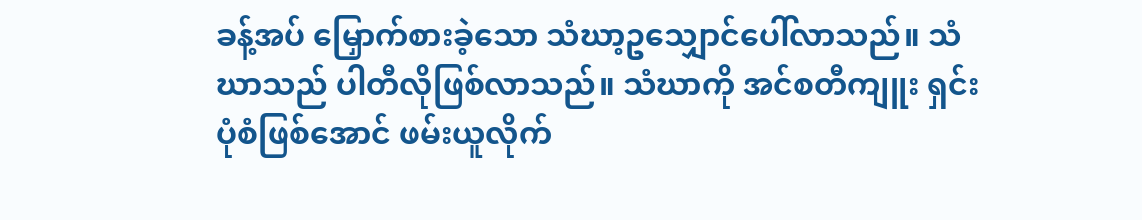ခန့်အပ် မြှောက်စားခဲ့သော သံဃာ့ဥသျှောင်ပေါ်လာသည်။ သံဃာသည် ပါတီလိုဖြစ်လာသည်။ သံဃာကို အင်စတီကျူး ရှင်းပုံစံဖြစ်အောင် ဖမ်းယူလိုက်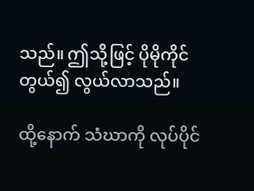သည်။ ဤသို့ဖြင့် ပိုမိုကိုင်တွယ်၍ လွယ်လာသည်။

ထို့နောက် သံဃာကို လုပ်ပိုင်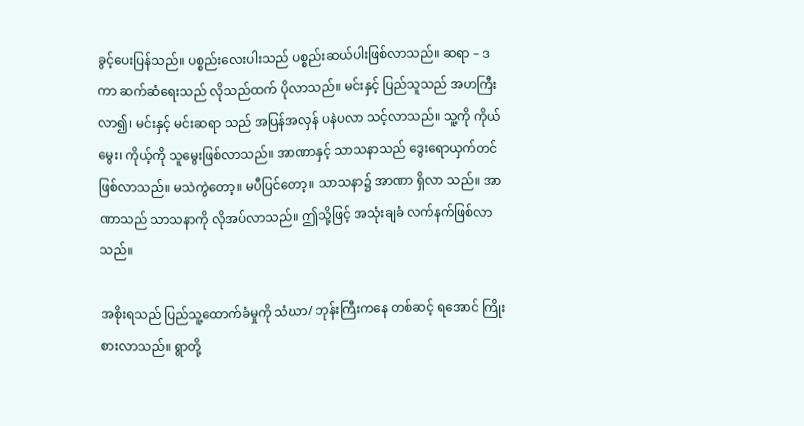ခွင့်ပေးပြန်သည်။ ပစ္စည်းလေးပါးသည် ပစ္စည်းဆယ်ပါးဖြစ်လာသည်။ ဆရာ – ဒကာ ဆက်ဆံရေးသည် လိုသည်ထက် ပိုလာသည်။ မင်းနှင့် ပြည်သူသည် အဟကြီးလာ၍၊ မင်းနှင့် မင်းဆရာ သည် အပြန်အလှန် ပနဲပလာ သင့်လာသည်။ သူ့ကို ကိုယ်မွေး၊ ကိုယ့်ကို သူမွေးဖြစ်လာသည်။ အာဏာနှင့် သာသနာသည် ဒွေးရောယှက်တင်ဖြစ်လာသည်။ မသဲကွဲတော့။ မပီပြင်တော့။ သာသနာ၌ အာဏာ ရှိလာ သည်။ အာဏာသည် သာသနာကို လိုအပ်လာသည်။ ဤသို့ဖြင့် အသုံးချခံ လက်နက်ဖြစ်လာသည်။

အစိုးရသည် ပြည်သူ့ထောက်ခံမှုကို သံဃာ/ ဘုန်းကြီးကနေ တစ်ဆင့် ရအောင် ကြိုးစားလာသည်။ ရွာတို့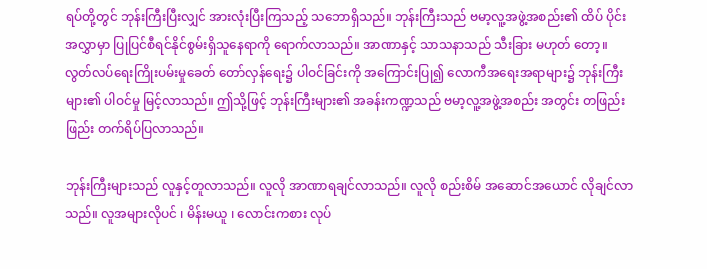ရပ်တို့တွင် ဘုန်းကြီးပြီးလျှင် အားလုံးပြီးကြသည့် သဘောရှိသည်။ ဘုန်းကြီးသည် ဗမာ့လူ့အဖွဲ့အစည်း၏ ထိပ် ပိုင်းအလွှာမှာ ပြုပြင်စီရင်နိုင်စွမ်းရှိသူနေရာကို ရောက်လာသည်။ အာဏာနှင့် သာသနာသည် သီးခြား မဟုတ် တော့။ လွတ်လပ်ရေးကြိုးပမ်းမှုခေတ် တော်လှန်ရေး၌ ပါဝင်ခြင်းကို အကြောင်းပြု၍ လောကီအရေးအရာများ၌ ဘုန်းကြီးများ၏ ပါဝင်မှု မြင့်လာသည်။ ဤသို့ဖြင့် ဘုန်းကြီးများ၏ အခန်းကဏ္ဍသည် ဗမာ့လူ့အဖွဲ့အစည်း အတွင်း တဖြည်းဖြည်း တက်ရိပ်ပြလာသည်။

ဘုန်းကြီးများသည် လူနှင့်တူလာသည်။ လူလို အာဏာရချင်လာသည်။ လူလို စည်းစိမ် အဆောင်အယောင် လိုချင်လာသည်။ လူအများလိုပင် ၊ မိန်းမယူ ၊ လောင်းကစား လုပ်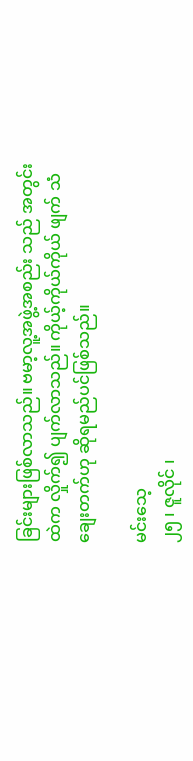ခြင်းများဖြစ်လာသည်။ ဗမာ့လူ့အဖွဲ့အစည်း သည် အတွင်းထဲက လှိုက်၍ ပျက်လာသည်။ ကိုယ့်ကိုယ်ကိုယ် ဖျက် သံချေးတက်ဟု ဆိုရမည်ပင်ဖြစ်သည်။

မင်းသေ့
၂၅ ၊ ဇူလိုင် ၊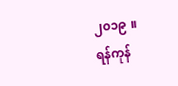၂၀၁၉ ။
ရန်ကုန်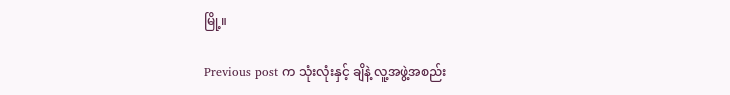မြို့။

Previous post က သုံးလုံးနှင့် ချိနဲ့ လူ့အဖွဲ့အစည်း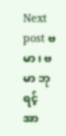Next post ဗမာ ၊ ဗမာ ဘုရင့် အာ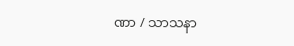ဏာ / သာသနာ